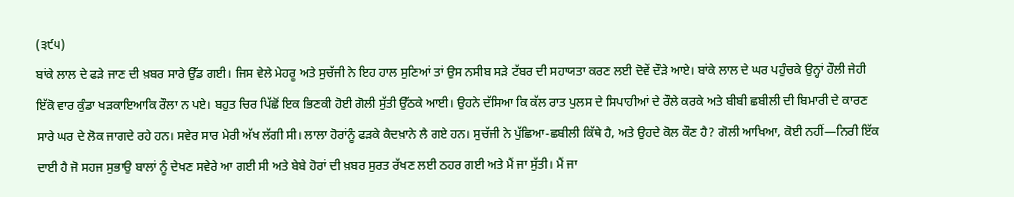(੩੯੫)
ਬਾਂਕੇ ਲਾਲ ਦੇ ਫੜੇ ਜਾਣ ਦੀ ਖ਼ਬਰ ਸਾਰੇ ਉੱਡ ਗਈ। ਜਿਸ ਵੇਲੇ ਮੇਹਰੂ ਅਤੇ ਸੁਚੱਜੀ ਨੇ ਇਹ ਹਾਲ ਸੁਣਿਆਂ ਤਾਂ ਉਸ ਨਸੀਬ ਸੜੇ ਟੱਬਰ ਦੀ ਸਹਾਯਤਾ ਕਰਣ ਲਈ ਦੋਵੇਂ ਦੌੜੇ ਆਏ। ਬਾਂਕੇ ਲਾਲ ਦੇ ਘਰ ਪਹੁੰਚਕੇ ਉਨ੍ਹਾਂ ਹੌਲੀ ਜੇਹੀ ਇੱਕੋ ਵਾਰ ਕੁੰਡਾ ਖੜਕਾਇਆਕਿ ਰੌਲਾ ਨ ਪਏ। ਬਹੁਤ ਚਿਰ ਪਿੱਛੋਂ ਇਕ ਭਿਣਕੀ ਹੋਈ ਗੋਲੀ ਸੁੱਤੀ ਉੱਠਕੇ ਆਈ। ਉਹਨੇ ਦੱਸਿਆ ਕਿ ਕੱਲ ਰਾਤ ਪੁਲਸ ਦੇ ਸਿਪਾਹੀਆਂ ਦੇ ਰੌਲੇ ਕਰਕੇ ਅਤੇ ਬੀਬੀ ਛਬੀਲੀ ਦੀ ਬਿਮਾਰੀ ਦੇ ਕਾਰਣ ਸਾਰੇ ਘਰ ਦੇ ਲੋਕ ਜਾਗਦੇ ਰਹੇ ਹਨ। ਸਵੇਰ ਸਾਰ ਮੇਰੀ ਅੱਖ ਲੱਗੀ ਸੀ। ਲਾਲਾ ਹੋਰਾਂਨੂੰ ਫੜਕੇ ਕੈਦਖ਼ਾਨੇ ਲੈ ਗਏ ਹਨ। ਸੁਚੱਜੀ ਨੇ ਪੁੱਛਿਆ-ਛਬੀਲੀ ਕਿੱਥੇ ਹੈ, ਅਤੇ ਉਹਦੇ ਕੋਲ ਕੌਣ ਹੈ? ਗੋਲੀ ਆਖਿਆ, ਕੋਈ ਨਹੀਂ—ਨਿਰੀ ਇੱਕ ਦਾਈ ਹੈ ਜੋ ਸਹਜ ਸੁਭਾਉ ਬਾਲਾਂ ਨੂੰ ਦੇਖਣ ਸਵੇਰੇ ਆ ਗਈ ਸੀ ਅਤੇ ਬੇਬੇ ਹੋਰਾਂ ਦੀ ਖ਼ਬਰ ਸੁਰਤ ਰੱਖਣ ਲਈ ਠਹਰ ਗਈ ਅਤੇ ਮੈਂ ਜਾ ਸੁੱਤੀ। ਮੈਂ ਜਾ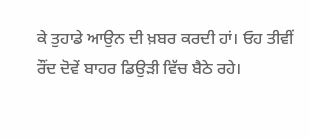ਕੇ ਤੁਹਾਡੇ ਆਉਨ ਦੀ ਖ਼ਬਰ ਕਰਦੀ ਹਾਂ। ਓਹ ਤੀਵੀਂ ਰੌਂਦ ਦੋਵੇਂ ਬਾਹਰ ਡਿਉੜੀ ਵਿੱਚ ਬੈਠੇ ਰਹੇ।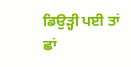ਡਿਉੜ੍ਹੀ ਪਈ ਤਾਂ ਛਾਂ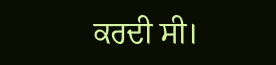ਕਰਦੀ ਸੀ।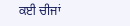ਕਈ ਚੀਜਾਂ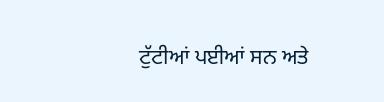ਟੁੱਟੀਆਂ ਪਈਆਂ ਸਨ ਅਤੇ